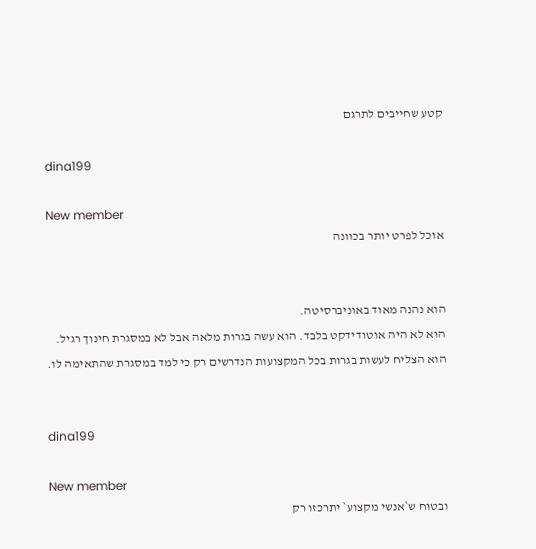קטע שחייבים לתרגם

dina199

New member
אוכל לפרט יותר בכוונה


הוא נהנה מאוד באוניברסיטה.
הוא לא היה אוטודידקט בלבד. הוא עשה בגרות מלאה אבל לא במסגרת חינוך רגיל.
הוא הצליח לעשות בגרות בכל המקצועות הנדרשים רק כי למד במסגרת שהתאימה לו.


dina199

New member
ובטוח ש`אנשי מקצוע` יתרכזו רק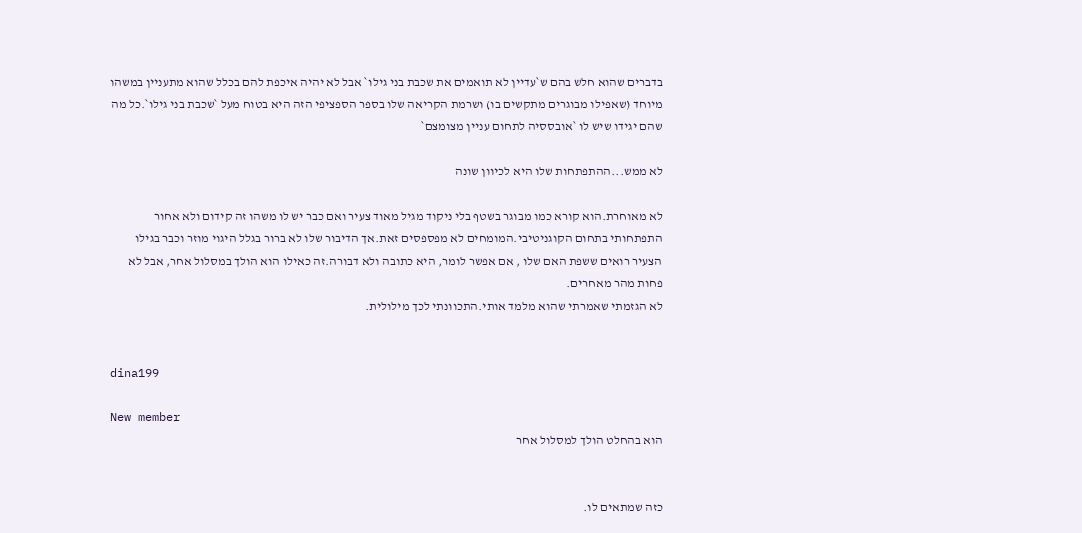בדברים שהוא חלש בהם ש`עדיין לא תואמים את שכבת בני גילו` אבל לא יהיה איכפת להם בכלל שהוא מתעניין במשהו מיוחד (שאפילו מבוגרים מתקשים בו) ושרמת הקריאה שלו בספר הספציפי הזה היא בטוח מעל `שכבת בני גילו`.כל מה שהם יגידו שיש לו `אובססיה לתחום עניין מצומצם`

לא ממש...ההתפתחות שלו היא לכיוון שונה

לא מאוחרת.הוא קורא כמו מבוגר בשטף בלי ניקוד מגיל מאוד צעיר ואם כבר יש לו משהו זה קידום ולא אחור התפתחותי בתחום הקוגניטיבי.המומחים לא מפספסים זאת.אך הדיבור שלו לא ברור בגלל היגוי מוזר וכבר בגילו הצעיר רואים ששפת האם שלו , אם אפשר לומר, היא כתובה ולא דבורה.זה כאילו הוא הולך במסלול אחר, אבל לא פחות מהר מאחרים.
לא הגזמתי שאמרתי שהוא מלמד אותי.התכוונתי לכך מילולית.


dina199

New member
הוא בהחלט הולך למסלול אחר


כזה שמתאים לו.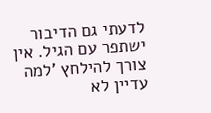לדעתי גם הדיבור ישתפר עם הגיל. אין צורך להילחץ 'למה עדיין לא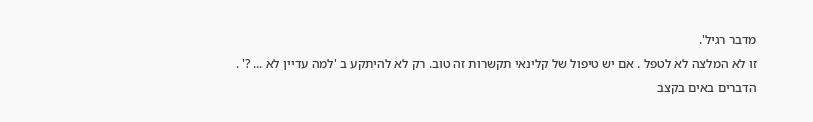מדבר רגיל'.
זו לא המלצה לא לטפל . אם יש טיפול של קלינאי תקשרות זה טוב. רק לא להיתקע ב 'למה עדיין לא ... ?' .
הדברים באים בקצב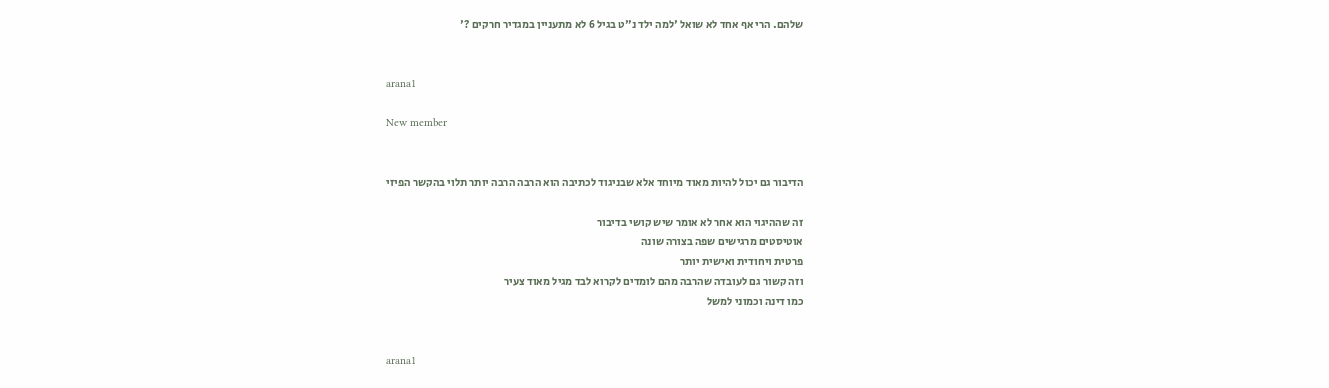שלהם. הרי אף אחד לא שואל 'למה ילד נ"ט בגיל 6 לא מתעניין במגדיר חרקים ?'


arana1

New member


הדיבור גם יכול להיות מאוד מיוחד אלא שבניגוד לכתיבה הוא הרבה הרבה יותר תלוי בהקשר הפיזי

זה שההיגוי הוא אחר לא אומר שיש קושי בדיבור
אוטיסטים מרגישים שפה בצורה שונה
פרטית ויחודית ואישית יותר
וזה קשור גם לעובדה שהרבה מהם לומדים לקרוא לבד מגיל מאוד צעיר
כמו דינה וכמוני למשל


arana1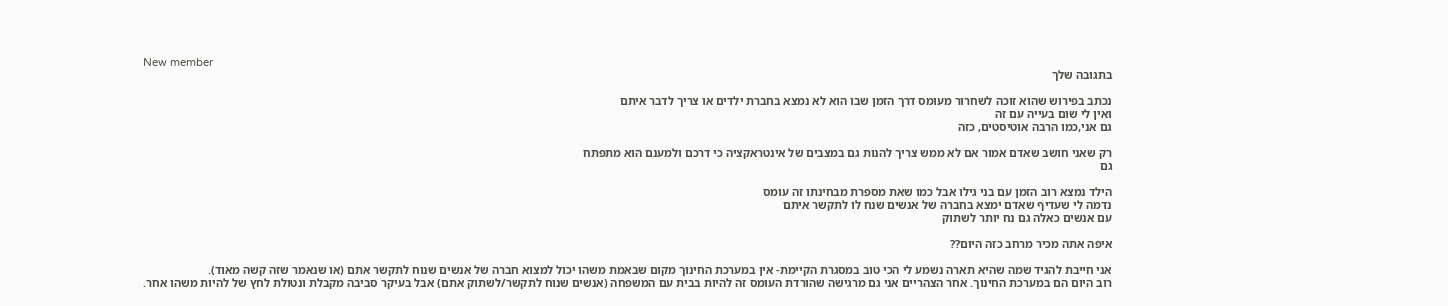New member
בתגובה שלך

נכתב בפירוש שהוא זוכה לשחרור מעומס דרך הזמן שבו הוא לא נמצא בחברת ילדים או צריך לדבר איתם
ואין לי שום בעייה עם זה
גם אני,כמו הרבה אוטיסטים, כזה

רק שאני חושב שאדם אמור אם לא ממש צריך להנות גם במצבים של אינטראקציה כי דרכם ולמענם הוא מתפתח
גם

הילד נמצא רוב הזמן עם בני גילו אבל כמו שאת מספרת מבחינתו זה עומס
נדמה לי שעדיף שאדם ימצא בחברה של אנשים שנח לו לתקשר איתם
עם אנשים כאלה גם נח יותר לשתוק

איפה אתה מכיר מרחב כזה היום??

אני חייבת להגיד שמה שהיא תארה נשמע לי הכי טוב במסגרת הקיימת- אין במערכת החינוך מקום שבאמת משהו יכול למצוא חברה של אנשים שנוח לתקשר אתם (או שנאמר שזה קשה מאוד).
רוב היום הם במערכת החינוך. אחר הצהריים אני גם מרגישה שהורדת העומס זה להיות בבית עם המשפחה (אנשים שנוח לתקשר/לשתוק אתם) אבל בעיקר סביבה מקבלת ונטולת לחץ של להיות משהו אחר.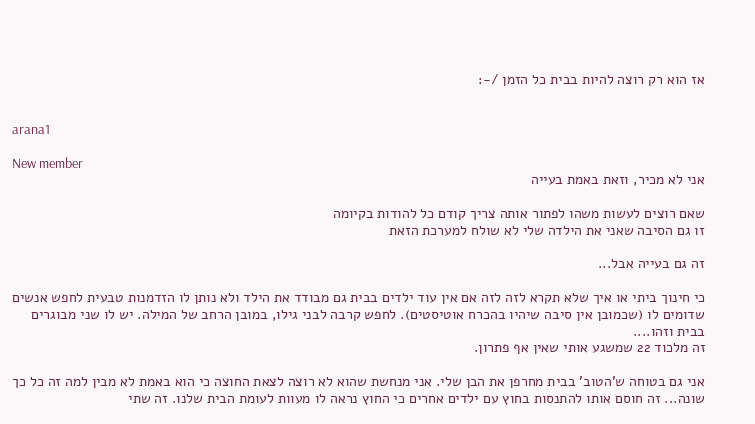אז הוא רק רוצה להיות בבית כל הזמן /-:


arana1

New member
אני לא מכיר, וזאת באמת בעייה

שאם רוצים לעשות משהו לפתור אותה צריך קודם כל להודות בקיומה
זו גם הסיבה שאני את הילדה שלי לא שולח למערכת הזאת

זה גם בעייה אבל...

כי חינוך ביתי או איך שלא תקרא לזה לזה אם אין עוד ילדים בבית גם מבודד את הילד ולא נותן לו הזדמנות טבעית לחפש אנשים שדומים לו (שכמובן אין סיבה שיהיו בהכרח אוטיסטים). לחפש קרבה לבני גילו, במובן הרחב של המילה. יש לו שני מבוגרים בבית וזהו....
זה מלכוד 22 שמשגע אותי שאין אף פתרון.

אני גם בטוחה ש'הטוב' בבית מחרפן את הבן שלי. אני מנחשת שהוא לא רוצה לצאת החוצה כי הוא באמת לא מבין למה זה כל כך שונה... זה חוסם אותו להתנסות בחוץ עם ילדים אחרים כי החוץ נראה לו מעוות לעומת הבית שלנו. זה שתי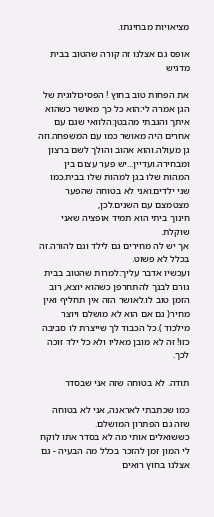מציאויות מבחינתו.

אופס גם אצלנו זה קורה שהטוב בבית מדגיש

את הפחות טוב בחוץ ! הפסיכולוגית של הגן אמרה לי:הוא כל כך מאושר כשהוא איתך והגבתי מהבטן:הלוואי שגם עם אחרים היה מאושר כמו עם המשפחה.וזה גן מעולה.והוא אהוב והולך לשם ברצון ומבחירה.ועדיין...יש פער עצום בין המהות שלו בגן למהות שלו בבית.כמו שני ילדים.ואני לא בטוחה שהפער מצטמצם עם השנים.לכן,
חינוך ביתי הוא תמיד אופציה שאני שוקלת.
אך יש לה מחירים גם לילד וגם להורה.זה בכלל לא פשוט.
ועכשיו אדבר עליך:למרות שהטוב בבית גורם לבנך להתחרפן כשהוא יוצא, רוב הזמן טוב לו.לאושר הזה אין תחליף ואין מחיר( גם אם הוא לא מושלם ויוצר מילכוד ).כל הכבוד לך שייצרת לו סביבה כזו! זה לא מובן מאליו ולא כל ילד זוכה לכך.

תודה. לא בטוחה שזה אני שבסדר

כמו שכתבתי לאראנה, אני לא בטוחה שזה גם הפתרון המושלם.
כששואלים אותי מה לא בסדר אתו לוקח לי המון זמן להזכר בכלל מה הבעיה - גם אצלנו בחוץ רואים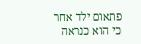פתאום ילד אחר כי הוא כנראה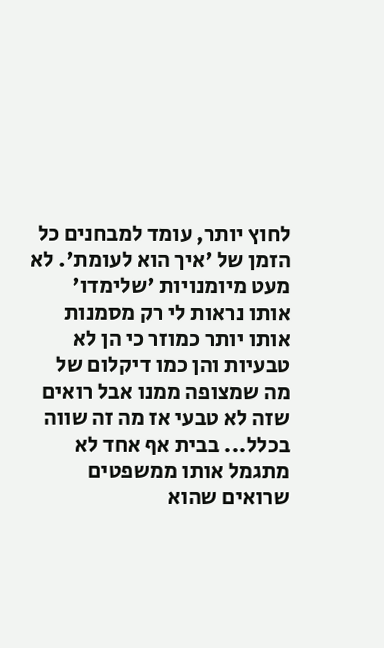לחוץ יותר, עומד למבחנים כל הזמן של 'איך הוא לעומת'. לא מעט מיומנויות 'שלימדו' אותו נראות לי רק מסמנות אותו יותר כמוזר כי הן לא טבעיות והן כמו דיקלום של מה שמצופה ממנו אבל רואים שזה לא טבעי אז מה זה שווה בכלל... בבית אף אחד לא מתגמל אותו ממשפטים שרואים שהוא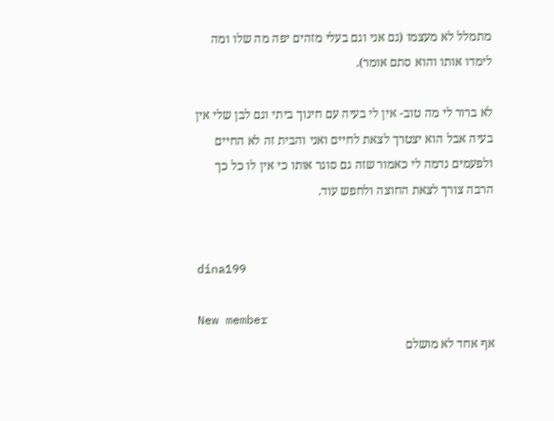מתמלל לא מעצמו (גם אני וגם בעלי מזהים יפה מה שלו ומה לימדו אותו והוא סתם אומר).

לא ברור לי מה טוב- אין לי בעיה עם חינוך ביתי וגם לבן שלי אין בעיה אבל הוא יצטרך לצאת לחיים ואני והבית זה לא החיים ולפעמים נדמה לי כאמור שזה גם סוגר אותו כי אין לו כל כך הרבה צורך לצאת החוצה ולחפש עוד.


dina199

New member
אף אחד לא מושלם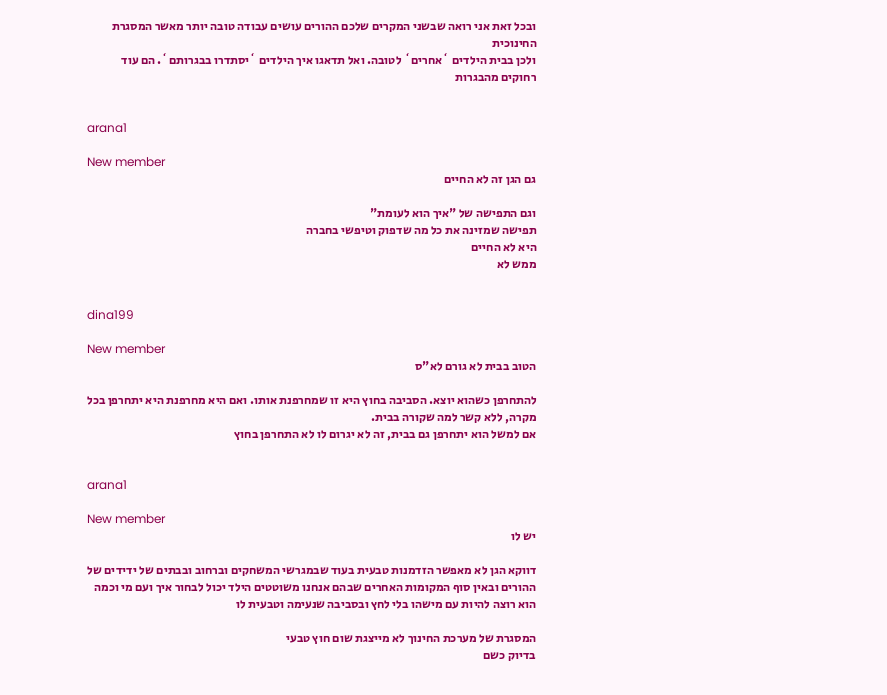ובכל זאת אני רואה שבשני המקרים שלכם ההורים עושים עבודה טובה יותר מאשר המסגרת החינוכית
ולכן בבית הילדים `אחרים` לטובה. ואל תדאגו איך הילדים `יסתדרו בבגרותם`. הם עוד רחוקים מהבגרות


arana1

New member
גם הגן זה לא החיים

וגם התפישה של "איך הוא לעומת"
תפישה שמזינה את כל מה שדפוק וטיפשי בחברה
היא לא החיים
ממש לא


dina199

New member
הטוב בבית לא גורם לא"ס

להתחרפן כשהוא יוצא. הסביבה בחוץ היא זו שמחרפנת אותו. ואם היא מחרפנת היא יתחרפן בכל מקרה, ללא קשר למה שקורה בבית.
אם למשל הוא יתחרפן גם בבית, זה לא יגרום לו לא התחרפן בחוץ


arana1

New member
יש לו

דווקא הגן לא מאפשר הזדמנות טבעית בעוד שבמגרשי המשחקים וברחוב ובבתים של ידידים של ההורים ובאין סוף המקומות האחרים שבהם אנחנו משוטטים הילד יכול לבחור איך ועם מי וכמה הוא רוצה להיות עם מישהו בלי לחץ ובסביבה שנעימה וטבעית לו

המסגרת של מערכת החינוך לא מייצגת שום חוץ טבעי
בדיוק כשם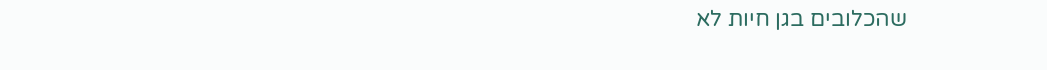שהכלובים בגן חיות לא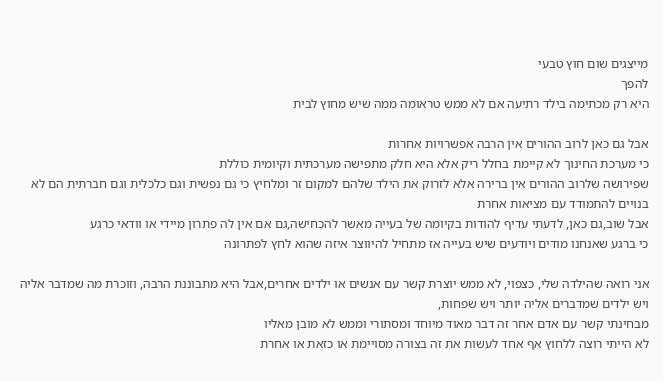מייצגים שום חוץ טבעי
להפך
היא רק מכתימה בילד רתיעה אם לא ממש טראומה ממה שיש מחוץ לבית

אבל גם כאן לרוב ההורים אין הרבה אפשרויות אחרות
כי מערכת החינוך לא קיימת בחלל ריק אלא היא חלק מתפישה מערכתית וקיומית כוללת
שפירושה שלרוב ההורים אין ברירה אלא לזרוק את הילד שלהם למקום זר ומלחיץ כי גם נפשית וגם כלכלית וגם חברתית הם לא בנויים להתמודד עם מציאות אחרת
אבל שוב,גם כאן, לדעתי עדיף להודות בקיומה של בעייה מאשר להכחישה,גם אם אין לה פתרון מיידי או וודאי כרגע
כי ברגע שאנחנו מודים ויודעים שיש בעייה אז מתחיל להיווצר איזה שהוא לחץ לפתרונה

אני רואה שהילדה שלי, כצפוי, לא ממש יוצרת קשר עם אנשים או ילדים אחרים,אבל היא מתבוננת הרבה, וזוכרת מה שמדבר אליה ויש ילדים שמדברים אליה יותר ויש שפחות,
מבחינתי קשר עם אדם אחר זה דבר מאוד מיוחד ומסתורי וממש לא מובן מאליו
לא הייתי רוצה ללחוץ אף אחד לעשות את זה בצורה מסויימת או כזאת או אחרת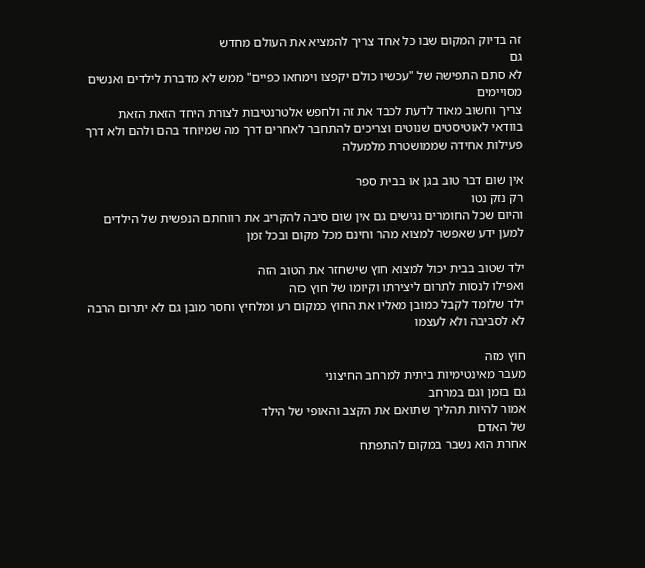זה בדיוק המקום שבו כל אחד צריך להמציא את העולם מחדש
גם
לא סתם התפישה של "עכשיו כולם יקפצו וימחאו כפיים" ממש לא מדברת לילדים ואנשים מסויימים
צריך וחשוב מאוד לדעת לכבד את זה ולחפש אלטרנטיבות לצורת היחד הזאת הזאת
בוודאי לאוטיסטים שנוטים וצריכים להתחבר לאחרים דרך מה שמיוחד בהם ולהם ולא דרך פעילות אחידה שממושטרת מלמעלה

אין שום דבר טוב בגן או בבית ספר
רק נזק נטו
והיום שכל החומרים נגישים גם אין שום סיבה להקריב את רווחתם הנפשית של הילדים למען ידע שאפשר למצוא מהר וחינם מכל מקום ובכל זמן

ילד שטוב בבית יכול למצוא חוץ שישחזר את הטוב הזה
ואפילו לנסות לתרום ליצירתו וקיומו של חוץ כזה
ילד שלומד לקבל כמובן מאליו את החוץ כמקום רע ומלחיץ וחסר מובן גם לא יתרום הרבה לא לסביבה ולא לעצמו

חוץ מזה
מעבר מאינטימיות ביתית למרחב החיצוני
גם בזמן וגם במרחב
אמור להיות תהליך שתואם את הקצב והאופי של הילד
של האדם
אחרת הוא נשבר במקום להתפתח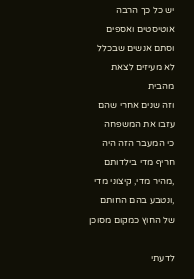יש כל כך הרבה אוטיסטים ואספים וסתם אנשים שבכלל לא מעיזים לצאת מהבית
וזה שנים אחרי שהם עזבו את המשפחה
כי המעבר הזה היה חריף מדי בילדותם ,מהיר מדי, קיצוני מדי ,ונטבע בהם החותם של החוץ כמקום מסוכן

לדעתי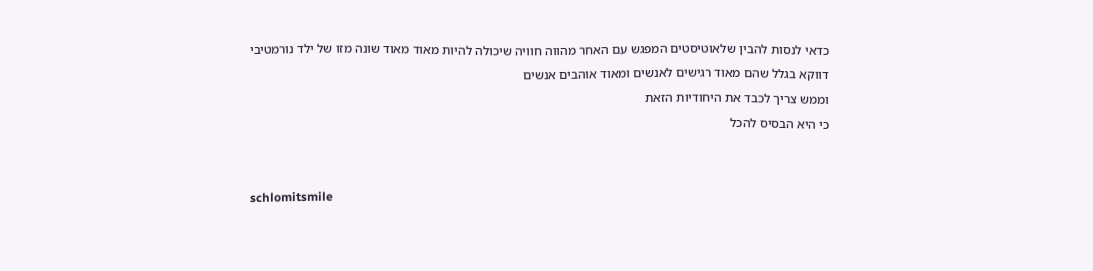כדאי לנסות להבין שלאוטיסטים המפגש עם האחר מהווה חוויה שיכולה להיות מאוד מאוד שונה מזו של ילד נורמטיבי
דווקא בגלל שהם מאוד רגישים לאנשים ומאוד אוהבים אנשים
וממש צריך לכבד את היחודיות הזאת
כי היא הבסיס להכל


schlomitsmile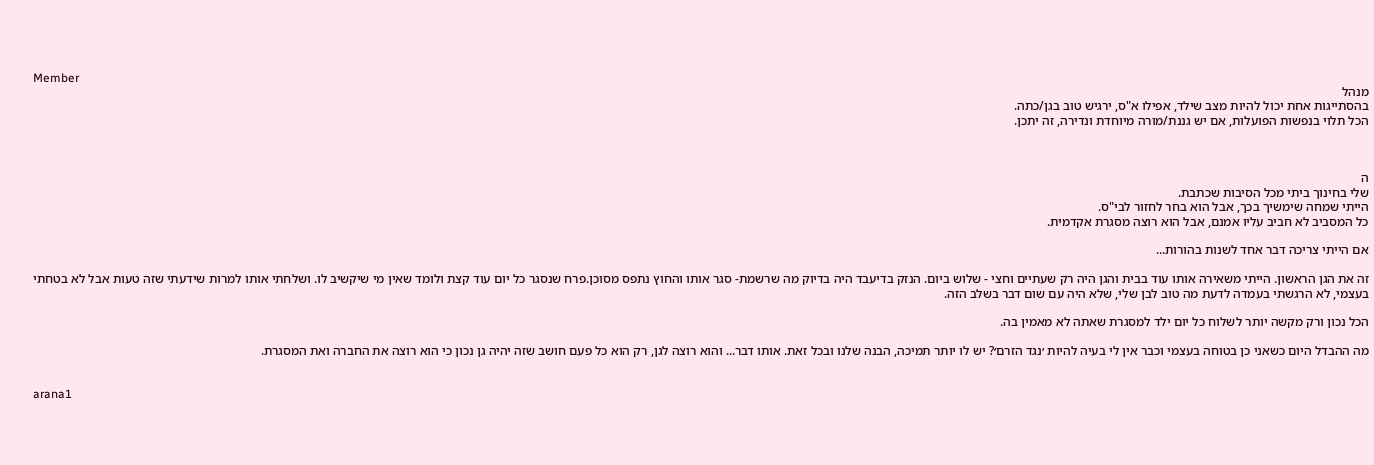Member
מנהל
בהסתייגות אחת יכול להיות מצב שילד, אפילו א"ס, ירגיש טוב בגן/כתה.
הכל תלוי בנפשות הפועלות, אם יש גננת/מורה מיוחדת ונדירה, זה יתכן.



ה
שלי בחינוך ביתי מכל הסיבות שכתבת.
הייתי שמחה שימשיך בכך, אבל הוא בחר לחזור לבי"ס.
כל המסביב לא חביב עליו אמנם, אבל הוא רוצה מסגרת אקדמית.

אם הייתי צריכה דבר אחד לשנות בהורות...

זה את הגן הראשון. הייתי משאירה אותו עוד בבית והגן היה רק שעתיים וחצי - שלוש ביום. הנזק בדיעבד היה בדיוק מה שרשמת- סגר אותו והחוץ נתפס מסוכן.פרח שנסגר כל יום עוד קצת ולומד שאין מי שיקשיב לו. ושלחתי אותו למרות שידעתי שזה טעות אבל לא בטחתי בעצמי, לא הרגשתי בעמדה לדעת מה טוב לבן שלי, שלא היה עם שום דבר בשלב הזה.

הכל נכון ורק מקשה יותר לשלוח כל יום ילד למסגרת שאתה לא מאמין בה.

מה ההבדל היום כשאני כן בטוחה בעצמי וכבר אין לי בעיה להיות ׳נגד הזרם׳? יש לו יותר תמיכה, הבנה שלנו ובכל זאת. אותו דבר... והוא רוצה לגן, רק הוא כל פעם חושב שזה יהיה גן נכון כי הוא רוצה את החברה ואת המסגרת.


arana1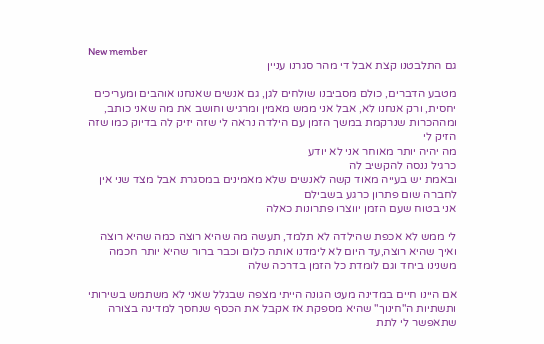New member
גם התלבטנו קצת אבל די מהר סגרנו עניין

מטבע הדברים, כולם מסביבנו שולחים לגן, גם אנשים שאנחנו אוהבים ומעריכים יחסית, ורק אנחנו לא, אבל אני ממש מאמין ומרגיש וחושב את מה שאני כותב, ומההכרות שנרקמת במשך הזמן עם הילדה נראה לי שזה יזיק לה בדיוק כמו שזה הזיק לי
מה יהיה יותר מאוחר אני לא יודע
כרגיל ננסה להקשיב לה
ובאמת יש בעייה מאוד קשה לאנשים שלא מאמינים במסגרת אבל מצד שני אין לחברה שום פתרון כרגע בשבילם
אני בטוח שעם הזמן יווצרו פתרונות כאלה

לי ממש לא אכפת שהילדה לא תלמד, תעשה מה שהיא רוצה כמה שהיא רוצה ואיך שהיא רוצה,עד היום לא לימדנו אותה כלום וכבר ברור שהיא יותר חכמה משנינו ביחד וגם לומדת כל הזמן בדרכה שלה

אם היינו חיים במדינה מעט הגונה הייתי מצפה שבגלל שאני לא משתמש בשירותי ותשתיות ה"חינוך" שהיא מספקת אז אקבל את הכסף שנחסך למדינה בצורה שתאפשר לי לתת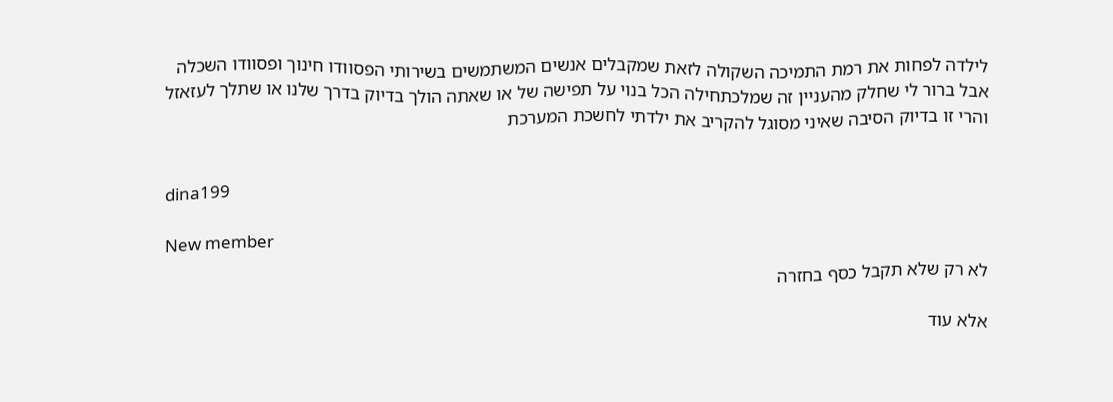לילדה לפחות את רמת התמיכה השקולה לזאת שמקבלים אנשים המשתמשים בשירותי הפסוודו חינוך ופסוודו השכלה
אבל ברור לי שחלק מהעניין זה שמלכתחילה הכל בנוי על תפישה של או שאתה הולך בדיוק בדרך שלנו או שתלך לעזאזל
והרי זו בדיוק הסיבה שאיני מסוגל להקריב את ילדתי לחשכת המערכת


dina199

New member
לא רק שלא תקבל כסף בחזרה

אלא עוד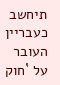תיחשב כעבריין העובר על `חוק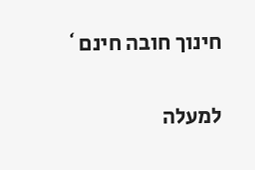חינוך חובה חינם`

למעלה